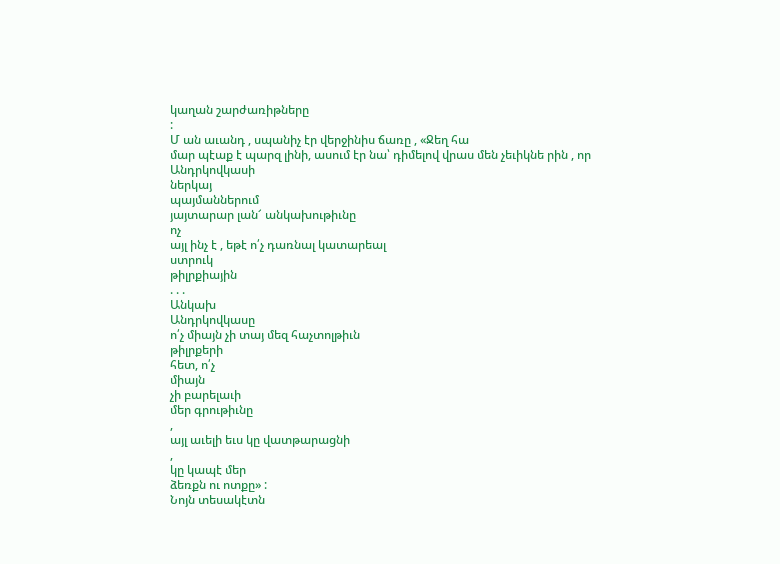կաղան շարժառիթները
:
Մ ան աւանդ , սպանիչ էր վերջինիս ճառը , «Ջեղ հա
մար պէաք է պարզ լինի, ասում էր նա՝ դիմելով վրաս մեն չեւիկնե րին , որ
Անդրկովկասի
ներկայ
պայմաններում
յայտարար լան՜ անկախութիւնը
ոչ
այլ ինչ է , եթէ ո՛չ դառնալ կատարեալ
ստրուկ
թիլրքիային
. . .
Անկախ
Անդրկովկասը
ո՛չ միայն չի տայ մեզ հաչտոլթիւն
թիլրքերի
հետ, ո՛չ
միայն
չի բարելաւի
մեր գրութիւնը
,
այլ աւելի եւս կը վատթարացնի
,
կը կապէ մեր
ձեռքն ու ոտքը» :
Նոյն տեսակէտն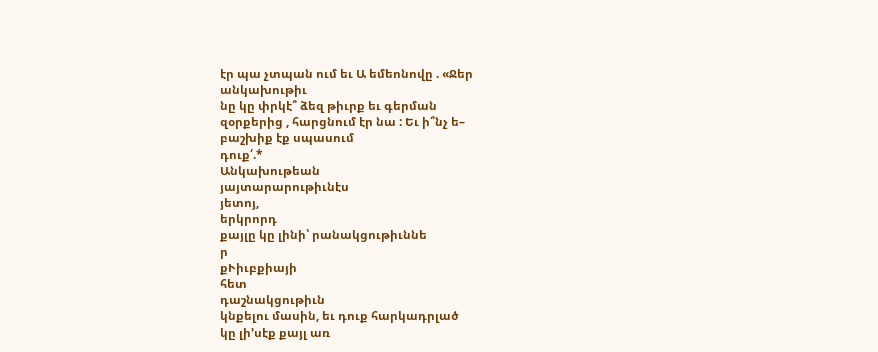էր պա չտպան ում եւ Ա եմեոնովը . «Ջեր
անկախութիւ
նը կը փրկէ՞ ձեզ թիւրք եւ գերման
զօրքերից , հարցնում էր նա : Եւ ի՞նչ ե–
բաշխիք էք սպասում
դուք՛.*
Անկախութեան
յայտարարութիւնէս
յետոյ,
երկրորդ
քայլը կը լինի՝ րանակցութիւննե
ր
քՒիւբքիայի
հետ
դաշնակցութիւն
կնքելու մասին, եւ դուք հարկադրլած
կը լի՚սէք քայլ առ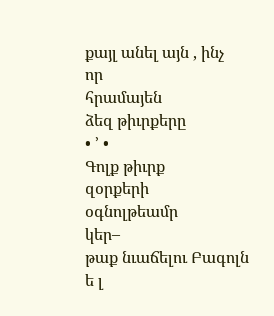քայլ անել այն , ինչ
որ
հրամայեն
ձեզ թիւրքերը
• ՚ •
Գոլք թիւրք
զօրքերի
օգնոլթեամր
կեր–
թաք նւաճելու Բագոլն
ե լ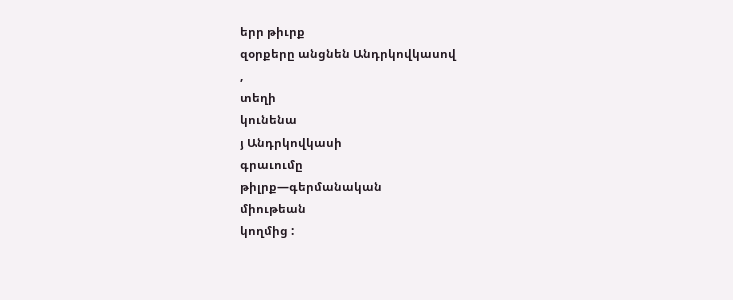երր թիւրք
զօրքերը անցնեն Անդրկովկասով
,
տեղի
կունենա
յ Անդրկովկասի
գրաւումը
թիլրք—գերմանական
միութեան
կողմից :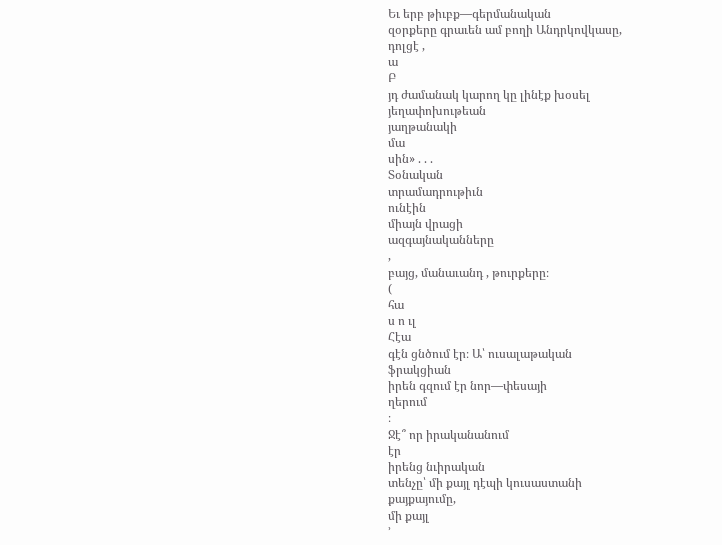Եւ երբ թիւբք—գերմանական
զօրքերը գրաւեն ամ բողի Անդրկովկասը,
դոլցէ ,
ա
Բ
յդ ժամանակ կարող կը լինէք խօսել
յեղափոխութեան
յաղթանակի
մա
սին» . . .
Տօնական
տրամադրութիւն
ունէին
միայն վրացի
ազգայնականները
,
բայց, մանաւանդ , թուրքերը։
(
հա
ս ո ւլ
Հէա
գէն ցնծում էր։ Ա՝ ուսալաթական
ֆրակցիան
իրեն գզում էր նոր—փեսայի
ղերում
։
Ջէ՞ որ իրականանում
էր
իրենց նւիրական
տենչը՝ մի քայլ դէպի կուսաստանի
քայքայումը,
մի քայլ
՚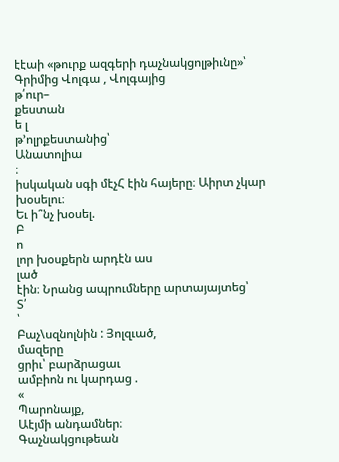էէաի «թուրք ազգերի դաչնակցոլթիւնը»՝
Գրիմից Վոլգա , Վոլգայից
թ՛ուր–
քեստան
ե լ
թ՚ոլրքեստանից՝
Անատոլիա
։
իսկական սգի մէչՀ էին հայերը։ Աիրտ չկար խօսելու։
Եւ ի՞նչ խօսել.
Բ
ո
լոր խօսքերն արդէն աս
լած
էին։ Նրանց ապրումները արտայայտեց՝
Տ՛
՝
Բաչ\սզնոլնին : Յոլզւած,
մազերը
ցրիւ՝ բարձրացաւ
ամբիոն ու կարդաց .
«
Պարոնայք,
Աէյմի անդամներ։
Գաչնակցութեան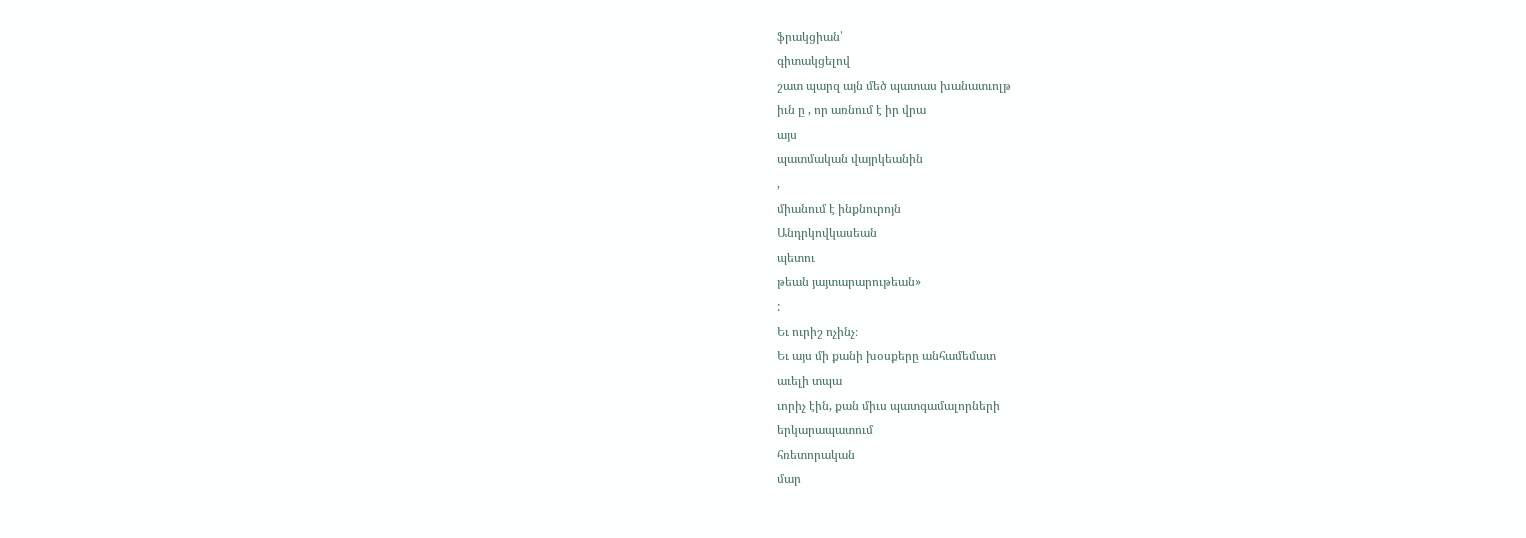ֆրակցիան՝
գիտակցելով
շատ պարզ այն մեծ պատաս խանատւոլթ
իւն ը , որ առնում է իր վրա
այս
պատմական վայրկեանին
,
միանում է ինքնուրոյն
Անդրկովկասեան
պետու
թեան յայտարարութեան»
:
Եւ ուրիշ ոչինչ։
Եւ այս մի քանի խօսքերը անհամեմատ
աւելի տպա
ւորիչ էին, քան միւս պատգամալորների
երկարապատում
հռետորական
մար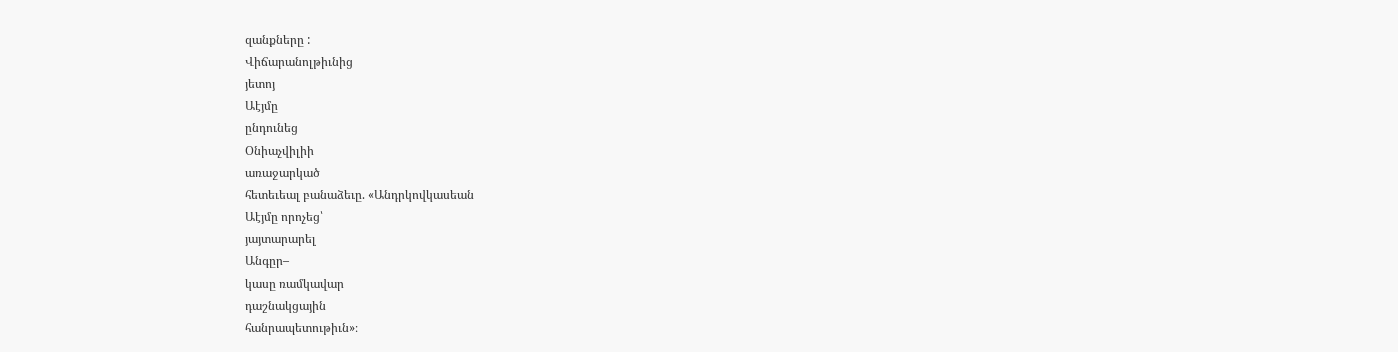զանքները :
Վիճարանոլթիւնից
յետոյ
Աէյմը
ընդունեց
Օնիաչվիլիի
առաջարկած
հետեւեալ բանաձեւը. «Անդրկովկասեան
Աէյմը որոչեց՝
յայտարարել
Անգըր–
կասը ռամկավար
դաշնակցային
հանրապետութիւն»։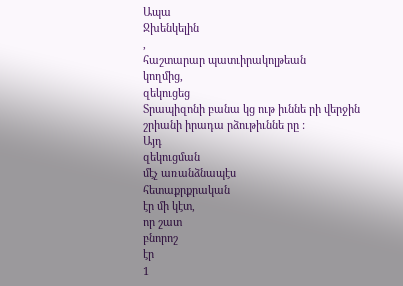Ապա
Ջխենկելին
,
հաշտարար պատւիրակոլթեան
կողմից,
զեկուցեց
Տրապիզոնի բանա կց ութ իւննե րի վերջին
շրիանի իրադա րձութիւննե րը :
Այդ
զեկուցման
մէչ առանձնապէս
հետաքրքրական
էր մի կէտ,
որ շատ
բնորոշ
էր
1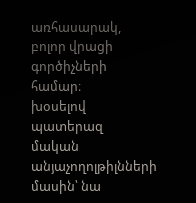առհասարակ,
բոլոր վրացի գործիչների
համար։
խօսելով
պատերազ
մական անյաչողոլթիլնների
մասին՝ նա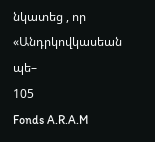նկատեց , որ «Անդրկովկասեան
պե–
105
Fonds A.R.A.M